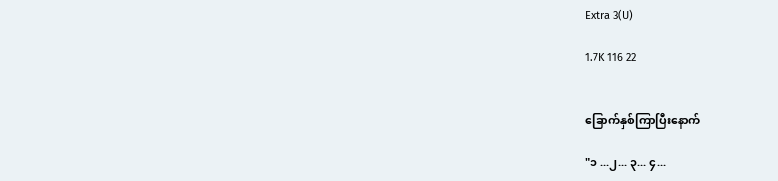Extra 3(U)

1.7K 116 22


ခြောက်နှစ်ကြာပြီးနောက်

"၁ ...၂... ၃... ၄...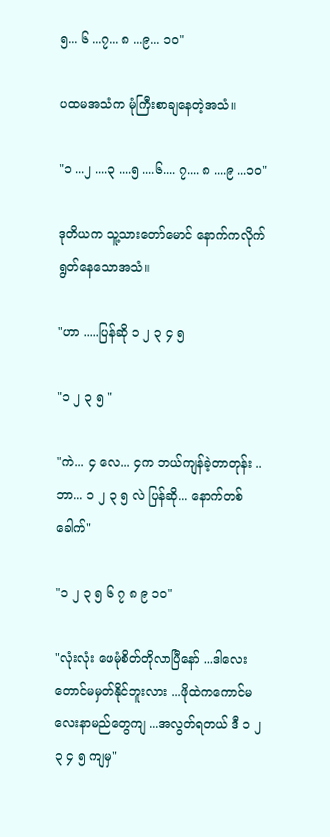၅... ၆ ...၇... ၈ ...၉... ၁၀"

ပထမအသံက မုံကြီးစာချနေတဲ့အသံ။

"၁ ...၂ ....၃ ....၅ ....၆.... ၇.... ၈ ....၉ ...၁၀"

ဒုတိယက သူ့သားတော်မောင် နောက်ကလိုက်ရွတ်နေသောအသံ။

"ဟာ .....ပြန်ဆို ၁ ၂ ၃ ၄ ၅

"၁ ၂ ၃ ၅ "

"ကဲ... ၄ လေ... ၄က ဘယ်ကျန်ခဲ့တာတုန်း ..ဘာ... ၁ ၂ ၃ ၅ လဲ ပြန်ဆို... နောက်တစ်ခေါက်"

"၁ ၂ ၃ ၅ ၆ ၇ ၈ ၉ ၁၀"

"လုံးလုံး ဖေမုံစိတ်တိုလာပြီနော် ...ဒါလေးတောင်မမှတ်နိုင်ဘူးလား ...ဖိုထဲကကောင်မလေးနာမည်တွေကျ ...အလွတ်ရတယ် ဒီ ၁ ၂ ၃ ၄ ၅ ကျမှ"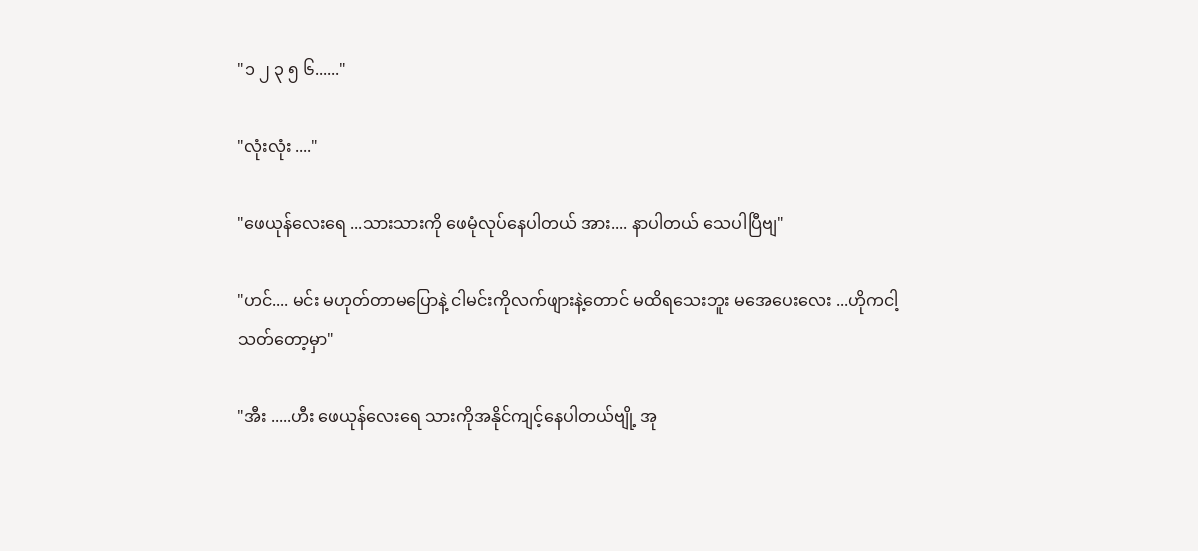"၁ ၂ ၃ ၅ ၆......"

"လုံးလုံး ...."

"ဖေယုန်လေးရေ ...သားသားကို ဖေမုံလုပ်နေပါတယ် အား.... နာပါတယ် သေပါပြီဗျ"

"ဟင်.... မင်း မဟုတ်တာမပြောနဲ့ ငါမင်းကိုလက်ဖျားနဲ့တောင် မထိရသေးဘူး မအေပေးလေး ...ဟိုကငါ့သတ်တော့မှာ"

"အီး .....ဟီး ဖေယုန်လေးရေ သားကိုအနိုင်ကျင့်နေပါတယ်ဗျို့ အု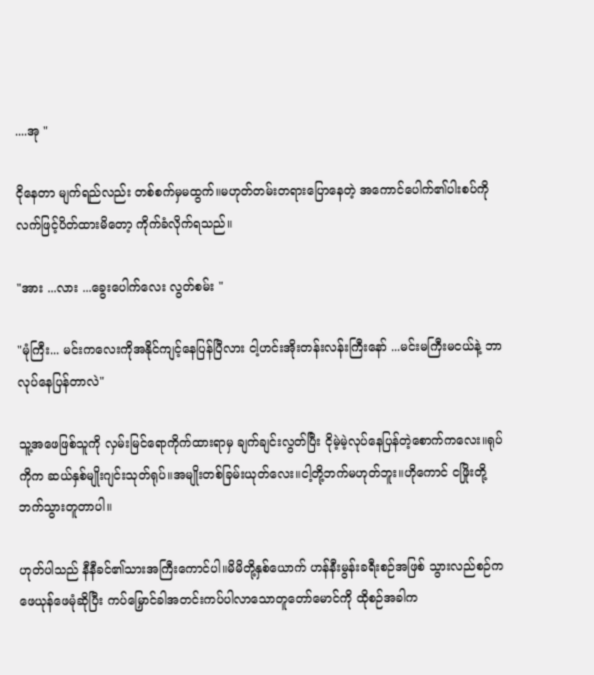....အု "

ငိုနေတာ မျက်ရည်လည်း တစ်စက်မှမထွက်။မဟုတ်တမ်းတရားပြောနေတဲ့ အကောင်ပေါက်၏ပါးစပ်ကို လက်ဖြင့်ပိတ်ထားမိတော့ ကိုက်ခံလိုက်ရသည်။

"အား ...လား ...ခွေးပေါက်လေး လွတ်စမ်း "

"မုံကြီး... မင်းကလေးကိုအနိုင်ကျင့်နေပြန်ပြီလား ငါ့ဟင်းအိုးတန်းလန်းကြီးနော် ...မင်းမကြီးမငယ်နဲ့ ဘာလုပ်နေပြန်တာလဲ"

သူ့အဖေဖြစ်သူကို လှမ်းမြင်ရောကိုက်ထားရာမှ ချက်ချင်းလွတ်ပြီး ငိုမဲ့မဲ့လုပ်နေပြန်တဲ့စောက်ကလေး။ရုပ်ကိုက ဆယ်နှစ်မျိုးဂျင်းသုတ်ရုပ်။အမျိုးတစ်ခြမ်းယုတ်လေး။ငါ့တို့ဘက်မဟုတ်ဘူး။ဟိုကောင် ငဖြိုးတို့ဘက်သွားတူတာပါ။

ဟုတ်ပါသည် နီနီခင်၏သားအကြီးကောင်ပါ။မိမိတို့နှစ်ယောက် ဟန်နီးမွန်းခရီးစဉ်အဖြစ် သွားလည်စဉ်က ဖေယုန်ဖေမုံဆိုပြီး ကပ်မြှောင်ခါအတင်းကပ်ပါလာသောတူတော်မောင်ကို ထိုစဉ်အခါက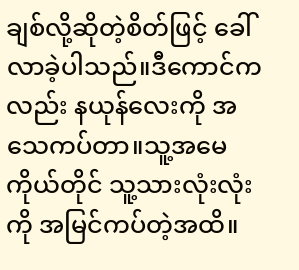ချစ်လို့ဆိုတဲ့စိတ်ဖြင့် ခေါ်လာခဲ့ပါသည်။ဒီကောင်ကလည်း နယုန်လေးကို အသေကပ်တာ။သူ့အမေကိုယ်တိုင် သူ့သားလုံးလုံးကို အမြင်ကပ်တဲ့အထိ။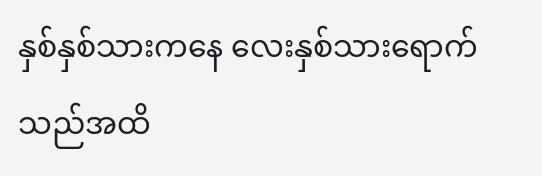နှစ်နှစ်သားကနေ လေးနှစ်သားရောက်သည်အထိ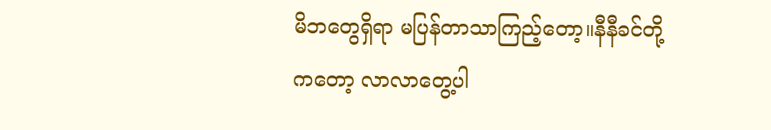မိဘတွေရှိရာ မပြန်တာသာကြည့်တော့။နီနီခင်တို့ကတော့ လာလာတွေ့ပါ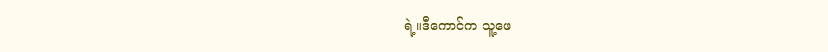ရဲ့။ဒီကောင်က သူ့ဖေ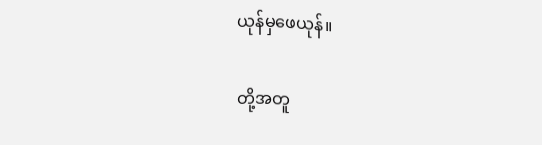ယုန်မှဖေယုန်။

တို့အတူ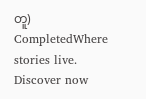တူ) CompletedWhere stories live. Discover now